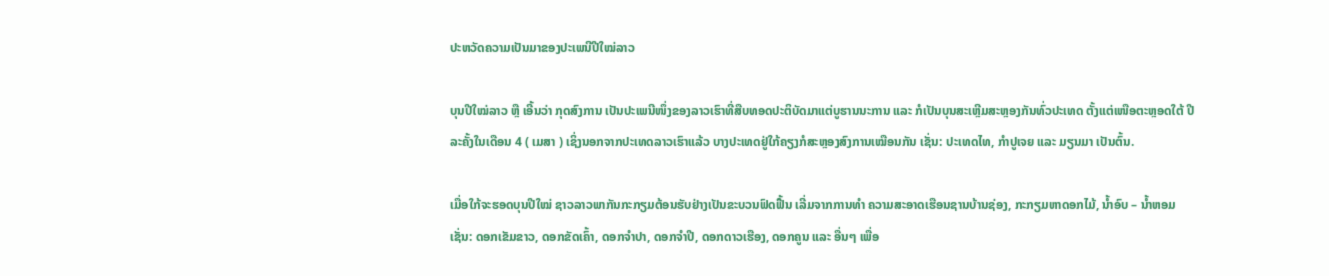ປະຫວັດຄວາມເປັນມາຂອງປະເພນີປີໃໝ່ລາວ

ບຸນປີໃໝ່ລາວ ຫຼື ເອີ້ນວ່າ ກຸດສົງການ ເປັນປະເພນີໜຶ່ງຂອງລາວເຮົາທີ່ສືບທອດປະຕິບັດມາແຕ່ບູຮານນະການ ແລະ ກໍເປັນບຸນສະເຫຼີມສະຫຼອງກັນທົ່ວປະເທດ ຕັ້ງແຕ່ເໜືອຕະຫຼອດໃຕ້ ປີລະຄັ້ງໃນເດືອນ 4 ( ເມສາ ) ເຊິ່ງນອກຈາກປະເທດລາວເຮົາແລ້ວ ບາງປະເທດຢູ່ໃກ້ຄຽງກໍສະຫຼອງສົງການເໝືອນກັນ ເຊັ່ນ: ປະເທດໄທ, ກຳປູເຈຍ ແລະ ມຽນມາ ເປັນຕົ້ນ.

ເມື່ອໃກ້ຈະຮອດບຸນປີໃໝ່ ຊາວລາວພາກັນກະກຽມຕ້ອນຮັບຢ່າງເປັນຂະບວນຟົດຟື້ນ ເລີ່ມຈາກການທຳ ຄວາມສະອາດເຮືອນຊານບ້ານຊ່ອງ, ກະກຽມຫາດອກໄມ້, ນໍ້າອົບ – ນໍ້າຫອມ ເຊັ່ນ: ດອກເຂັມຂາວ, ດອກຂັດເຄົ້າ, ດອກຈຳປາ, ດອກຈຳປີ, ດອກດາວເຮືອງ, ດອກຄູນ ແລະ ອື່ນໆ ເພື່ອ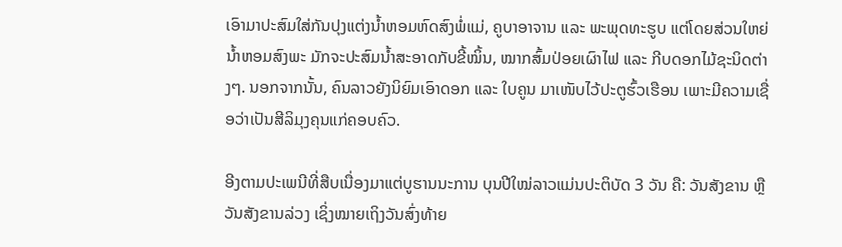ເອົາມາປະສົມໃສ່ກັນປຸງແຕ່ງນ້ຳຫອມຫົດສົງພໍ່ແມ່, ຄູບາອາຈານ ແລະ ພະພຸດທະຮູບ ແຕ່ໂດຍສ່ວນໃຫຍ່ນໍ້າຫອມສົງພະ ມັກຈະປະສົມນ້ຳສະອາດກັບຂີ້ໝິ້ນ, ໝາກສົ້ມປ່ອຍເຜົາໄຟ ແລະ ກີບດອກໄມ້ຊະນິດຕ່າງໆ. ນອກຈາກນັ້ນ, ຄົນລາວຍັງນິຍົມເອົາດອກ ແລະ ໃບຄູນ ມາເໜັບໄວ້ປະຕູຮົ້ວເຮືອນ ເພາະມີຄວາມເຊື່ອວ່າເປັນສີລິມຸງຄຸນແກ່ຄອບຄົວ.

ອີງຕາມປະເພນີທີ່ສືບເນື່ອງມາແຕ່ບູຮານນະການ ບຸນປີໃໝ່ລາວແມ່ນປະຕິບັດ 3 ວັນ ຄື: ວັນສັງຂານ ຫຼື ວັນສັງຂານລ່ວງ ເຊິ່ງໝາຍເຖິງວັນສົ່ງທ້າຍ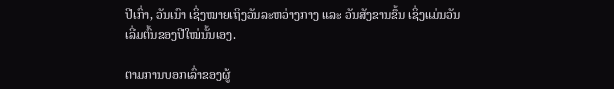ປີເກົ່າ, ວັນເນົາ ເຊິ່ງໝາຍເຖິງວັນລະຫວ່າງກາງ ແລະ ວັນສັງຂານຂຶ້ນ ເຊິ່ງແມ່ນວັນເລີ່ມຕົ້ນຂອງປີໃໝ່ນັ້ນເອງ.

ຕາມການບອກເລົ່າຂອງຜູ້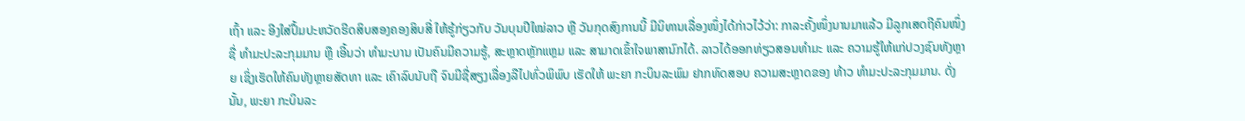ເຖົ້າ ແລະ ອີງໃສ່ປຶ້ມປະຫວັດຮີດສິບສອງຄອງສິບສີ່ ໃຫ້ຮູ້ກ່ຽວກັບ ວັນບຸນປີໃໝ່ລາວ ຫຼື ວັນກຸດສົງການນີ້ ມີນິທານເລື່ອງໜຶ່ງໄດ້ກ່າວໄວ້ວ່າ: ກາລະຄັ້ງໜຶ່ງນານມາແລ້ວ ມີລູກເສດຖີຄົນໜຶ່ງ ຊື່ ທຳມະປະລະກຸມມານ ຫຼື ເອີ້ນວ່າ ທຳມະບານ ເປັນຄົນມີຄວາມຮູ້, ສະຫຼາດຫຼັກແຫຼມ ແລະ ສາມາດເຂົ້າໃຈພາສານົກໄດ້. ລາວໄດ້ອອກທ່ຽວສອນທຳມະ ແລະ ຄວາມຮູ້ໃຫ້ແກ່ປວງຊົນທັງຫຼາຍ ເຊິ່ງເຮັດໃຫ້ຄົນທັງຫຼາຍສັດທາ ແລະ ເຄົາລົບນັບຖື ຈົນມີຊື່ສຽງເລື່ອງລືໄປທົ່ວພິພົບ ເຮັດໃຫ້ ພະຍາ ກະບິນລະພົມ ຢາກທົດສອບ ຄວາມສະຫຼາດຂອງ ທ້າວ ທຳມະປະລະກຸມມານ. ດັ່ງນັ້ນ, ພະຍາ ກະບິນລະ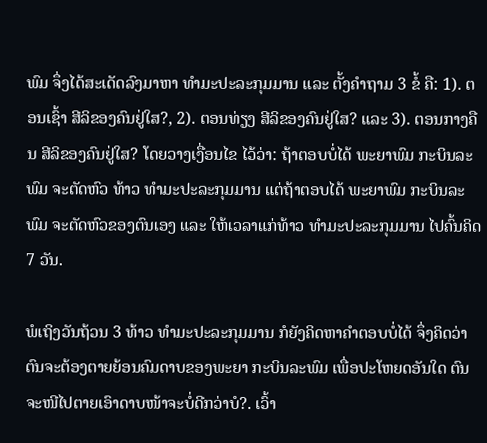ພົມ ຈຶ່ງໄດ້ສະເດັດລົງມາຫາ ທຳມະປະລະກຸມມານ ແລະ ຕັ້ງຄຳຖາມ 3 ຂໍ້ ຄື: 1). ຕອນເຊົ້າ ສີລິຂອງຄົນຢູ່ໃສ?, 2). ຕອນທ່ຽງ ສີລິຂອງຄົນຢູ່ໃສ? ແລະ 3). ຕອນກາງຄືນ ສີລິຂອງຄົນຢູ່ໃສ? ໂດຍວາງເງື່ອນໄຂ ໄວ້ວ່າ: ຖ້າຕອບບໍ່ໄດ້ ພະຍາພົມ ກະບິນລະພົມ ຈະຕັດຫົວ ທ້າວ ທຳມະປະລະກຸມມານ ແຕ່ຖ້າຕອບໄດ້ ພະຍາພົມ ກະບິນລະພົມ ຈະຕັດຫົວຂອງຕົນເອງ ແລະ ໃຫ້ເວລາແກ່ທ້າວ ທຳມະປະລະກຸມມານ ໄປຄົ້ນຄິດ 7 ວັນ.

ພໍເຖິງວັນຖ້ວນ 3 ທ້າວ ທຳມະປະລະກຸມມານ ກໍຍັງຄິດຫາຄຳຕອບບໍ່ໄດ້ ຈຶ່ງຄິດວ່າຕົນຈະຕ້ອງຕາຍຍ້ອນຄົມດາບຂອງພະຍາ ກະບິນລະພົມ ເພື່ອປະໂຫຍດອັນໃດ ຕົນຈະໜີໄປຕາຍເອົາດາບໜ້າຈະບໍ່ດີກວ່າບໍ?. ເວົ້າ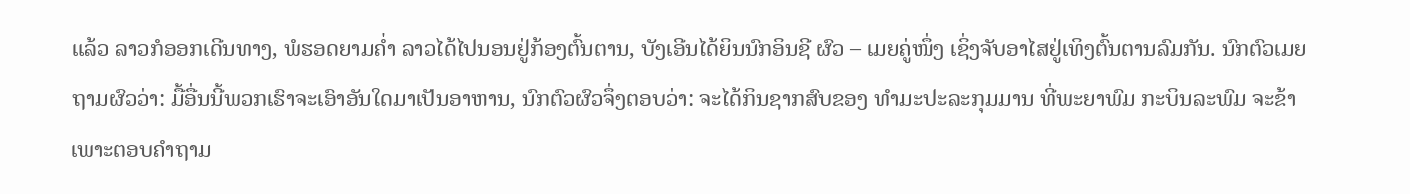ແລ້ວ ລາວກໍອອກເດີນທາງ, ພໍຮອດຍາມຄ່ຳ ລາວໄດ້ໄປນອນຢູ່ກ້ອງຕົ້ນຕານ, ບັງເອີນໄດ້ຍິນນົກອິນຊີ ຜົວ – ເມຍຄູ່ໜຶ່ງ ເຊິ່ງຈັບອາໄສຢູ່ເທິງຕົ້ນຕານລົມກັນ. ນົກຕົວເມຍຖາມຜົວວ່າ: ມື້ອື່ນນີ້ພວກເຮົາຈະເອົາອັນໃດມາເປັນອາຫານ, ນົກຕົວຜົວຈຶ່ງຕອບວ່າ: ຈະໄດ້ກິນຊາກສົບຂອງ ທຳມະປະລະກຸມມານ ທີ່ພະຍາພົມ ກະບິນລະພົມ ຈະຂ້າ ເພາະຕອບຄຳຖາມ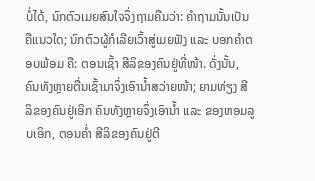ບໍ່ໄດ້, ນົກຕົວເມຍສົນໃຈຈຶ່ງຖາມຄືນວ່າ: ຄຳຖາມນັ້ນເປັນຄືແນວໃດ; ນົກຕົວຜູ້ກໍເລີຍເວົ້າສູ່ເມຍຟັງ ແລະ ບອກຄໍາຕອບພ້ອມ ຄື: ຕອນເຊົ້າ ສີລິຂອງຄົນຢູ່ທີ່ໜ້າ. ດັ່ງນັ້ນ, ຄົນທັງຫຼາຍຕື່ນເຊົ້າມາຈຶ່ງເອົານ້ຳສວ່າຍໜ້າ; ຍາມທ່ຽງ ສີລິຂອງຄົນຢູ່ເອິກ ຄົນທັງຫຼາຍຈຶ່ງເອົານ້ຳ ແລະ ຂອງຫອມລູບເອິກ, ຕອນຄ່ຳ ສີລິຂອງຄົນຢູ່ຕີ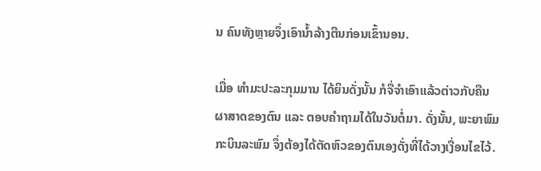ນ ຄົນທັງຫຼາຍຈຶ່ງເອົານ້ຳລ້າງຕີນກ່ອນເຂົ້ານອນ.

ເມື່ອ ທຳມະປະລະກຸມມານ ໄດ້ຍິນດັ່ງນັ້ນ ກໍຈື່ຈຳເອົາແລ້ວຕ່າວກັບຄືນຜາສາດຂອງຕົນ ແລະ ຕອບຄຳຖາມໄດ້ໃນວັນຕໍ່ມາ. ດັ່ງນັ້ນ, ພະຍາພົມ ກະບິນລະພົມ ຈຶ່ງຕ້ອງໄດ້ຕັດຫົວຂອງຕົນເອງດັ່ງທີ່ໄດ້ວາງເງື່ອນໄຂໄວ້.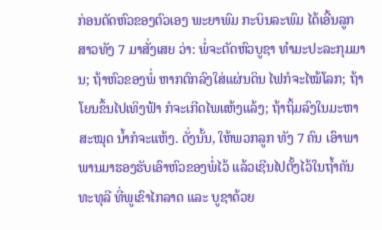ກ່ອນຕັດຫົວຂອງຕົວເອງ ພະຍາພົມ ກະບິນລະພົມ ໄດ້ເອີ້ນລູກສາວທັງ 7 ມາສັ່ງເສຍ ວ່າ: ພໍ່ຈະຕັດຫົວບູຊາ ທຳມະປະລະກຸມມານ; ຖ້າຫົວຂອງພໍ່ ຫາກຕົກລົງໃສ່ແຜ່ນດິນ ໄຟກໍຈະໄໝ້ໂລກ; ຖ້າໂຍນຂຶ້ນໄປເທິງຟ້າ ກໍຈະເກີດໄພແຫ້ງແລ້ງ; ຖ້າຖິ້ມລົງໃນມະຫາສະໝຸດ ນ້ຳກໍຈະແຫ້ງ. ດັ່ງນັ້ນ, ໃຫ້ພວກລູກ ທັງ 7 ຄົນ ເອົາພາພານມາຮອງຮັບເອົາຫົວຂອງພໍ່ໄວ້ ແລ້ວເຊີນໄປຕັ້ງໄວ້ໃນຖ້ຳຄັນທະທຸລີ ທີ່ພູເຂົາໄກລາດ ແລະ ບູຊາດ້ວຍ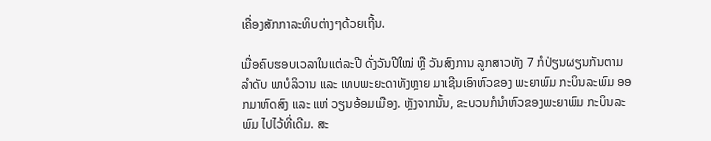ເຄື່ອງສັກກາລະທິບຕ່າງໆດ້ວຍເຖີ້ນ.

ເມື່ອຄົບຮອບເວລາໃນແຕ່ລະປີ ດັ່ງວັນປີໃໝ່ ຫຼື ວັນສົງການ ລູກສາວທັງ 7 ກໍປ່ຽນຜຽນກັນຕາມລຳດັບ ພາບໍລິວານ ແລະ ເທບພະຍະດາທັງຫຼາຍ ມາເຊີນເອົາຫົວຂອງ ພະຍາພົມ ກະບິນລະພົມ ອອກມາຫົດສົງ ແລະ ແຫ່ ວຽນອ້ອມເມືອງ. ຫຼັງຈາກນັ້ນ, ຂະບວນກໍນຳຫົວຂອງພະຍາພົມ ກະບິນລະພົມ ໄປໄວ້ທີ່ເດີມ. ສະ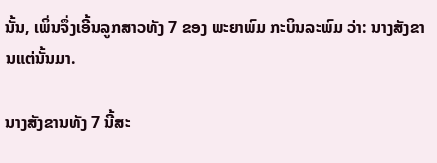ນັ້ນ, ເພິ່ນຈຶ່ງເອີ້ນລູກສາວທັງ 7 ຂອງ ພະຍາພົມ ກະບິນລະພົມ ວ່າ: ນາງສັງຂານແຕ່ນັ້ນມາ.

ນາງສັງຂານທັງ 7 ນີ້ສະ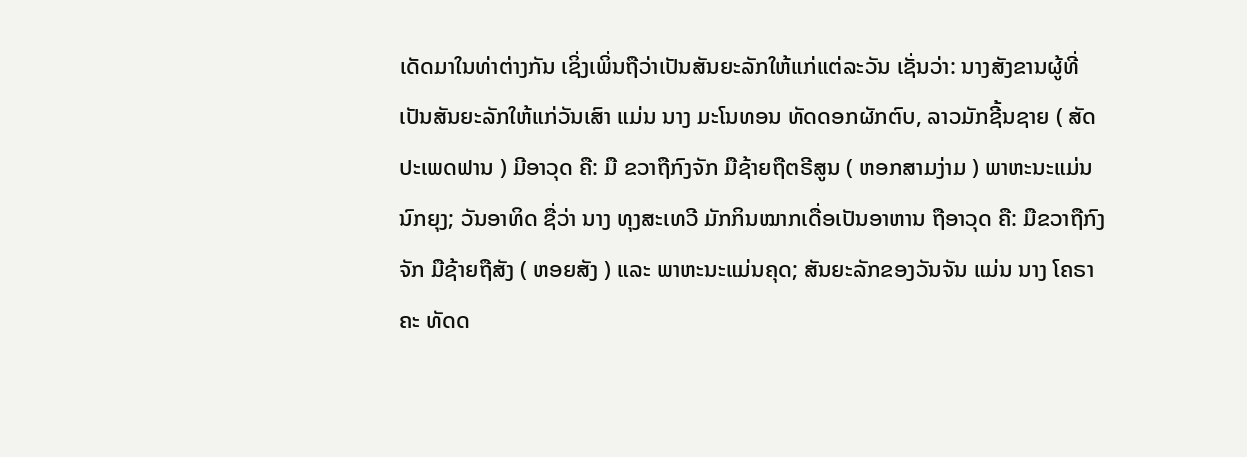ເດັດມາໃນທ່າຕ່າງກັນ ເຊິ່ງເພິ່ນຖືວ່າເປັນສັນຍະລັກໃຫ້ແກ່ແຕ່ລະວັນ ເຊັ່ນວ່າ: ນາງສັງຂານຜູ້ທີ່ເປັນສັນຍະລັກໃຫ້ແກ່ວັນເສົາ ແມ່ນ ນາງ ມະໂນທອນ ທັດດອກຜັກຕົບ, ລາວມັກຊີ້ນຊາຍ ( ສັດປະເພດຟານ ) ມີອາວຸດ ຄື: ມື ຂວາຖືກົງຈັກ ມືຊ້າຍຖືຕຣີສູນ ( ຫອກສາມງ່າມ ) ພາຫະນະແມ່ນນົກຍຸງ; ວັນອາທິດ ຊື່ວ່າ ນາງ ທຸງສະເທວີ ມັກກິນໝາກເດື່ອເປັນອາຫານ ຖືອາວຸດ ຄື: ມືຂວາຖືກົງຈັກ ມືຊ້າຍຖືສັງ ( ຫອຍສັງ ) ແລະ ພາຫະນະແມ່ນຄຸດ; ສັນຍະລັກຂອງວັນຈັນ ແມ່ນ ນາງ ໂຄຣາຄະ ທັດດ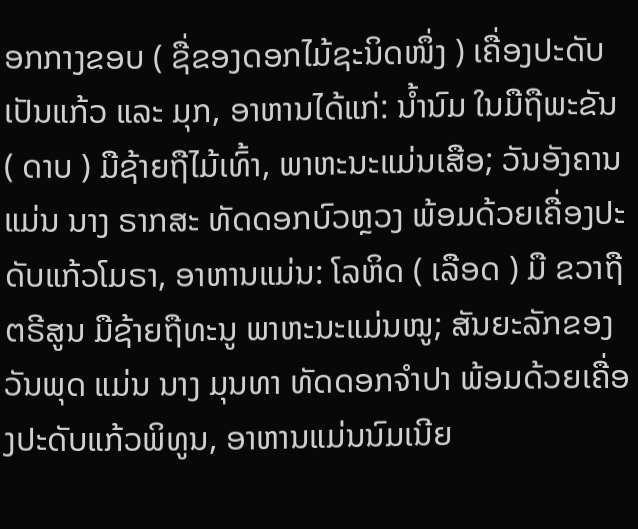ອກກາງຂອບ ( ຊື່ຂອງດອກໄມ້ຊະນິດໜຶ່ງ ) ເຄື່ອງປະດັບເປັນແກ້ວ ແລະ ມຸກ, ອາຫານໄດ້ແກ່: ນ້ຳນົມ ໃນມືຖືພະຂັນ ( ດາບ ) ມືຊ້າຍຖືໄມ້ເທົ້າ, ພາຫະນະແມ່ນເສືອ; ວັນອັງຄານແມ່ນ ນາງ ຣາກສະ ທັດດອກບົວຫຼວງ ພ້ອມດ້ວຍເຄື່ອງປະດັບແກ້ວໂມຣາ, ອາຫານແມ່ນ: ໂລຫິດ ( ເລືອດ ) ມື ຂວາຖືຕຣີສູນ ມືຊ້າຍຖືທະນູ ພາຫະນະແມ່ນໝູ; ສັນຍະລັກຂອງວັນພຸດ ແມ່ນ ນາງ ມຸນທາ ທັດດອກຈຳປາ ພ້ອມດ້ວຍເຄື່ອງປະດັບແກ້ວພິທູນ, ອາຫານແມ່ນນົມເນີຍ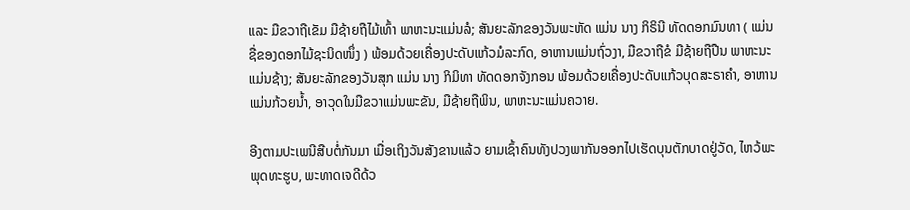ແລະ ມືຂວາຖືເຂັມ ມືຊ້າຍຖືໄມ້ເທົ້າ ພາຫະນະແມ່ນລໍ; ສັນຍະລັກຂອງວັນພະຫັດ ແມ່ນ ນາງ ກິຣິນີ ທັດດອກມົນທາ ( ແມ່ນຊື່ຂອງດອກໄມ້ຊະນິດໜຶ່ງ ) ພ້ອມດ້ວຍເຄື່ອງປະດັບແກ້ວມໍລະກົດ, ອາຫານແມ່ນຖົ່ວງາ, ມືຂວາຖືຂໍ ມືຊ້າຍຖືປືນ ພາຫະນະແມ່ນຊ້າງ; ສັນຍະລັກຂອງວັນສຸກ ແມ່ນ ນາງ ກິມິທາ ທັດດອກຈັງກອນ ພ້ອມດ້ວຍເຄື່ອງປະດັບແກ້ວບຸດສະຣາຄຳ, ອາຫານແມ່ນກ້ວຍນ້ຳ, ອາວຸດໃນມືຂວາແມ່ນພະຂັນ, ມືຊ້າຍຖືພິນ, ພາຫະນະແມ່ນຄວາຍ.

ອີງຕາມປະເພນີສືບຕໍ່ກັນມາ ເມື່ອເຖິງວັນສັງຂານແລ້ວ ຍາມເຊົ້າຄົນທັງປວງພາກັນອອກໄປເຮັດບຸນຕັກບາດຢູ່ວັດ, ໄຫວ້ພະພຸດທະຮູບ, ພະທາດເຈດີດ້ວ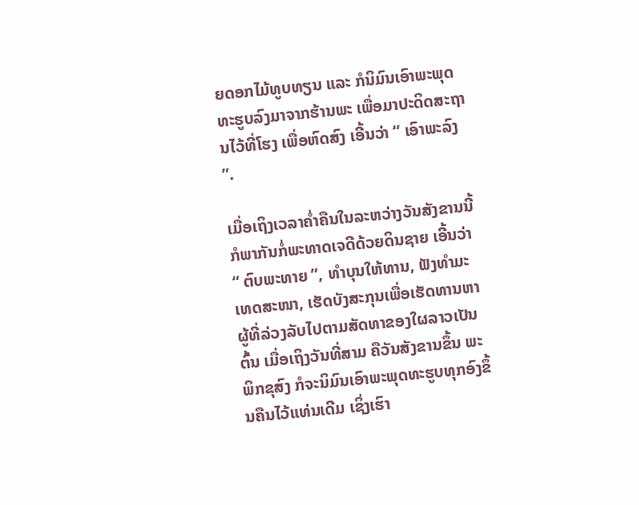ຍດອກໄມ້ທູບທຽນ ແລະ ກໍນິມົນເອົາພະພຸດທະຮູບລົງມາຈາກຮ້ານພະ ເພື່ອມາປະດິດສະຖານໄວ້ທີ່ໂຮງ ເພື່ອຫົດສົງ ເອີ້ນວ່າ “ ເອົາພະລົງ ”.

ເມື່ອເຖິງເວລາຄ່ຳຄືນໃນລະຫວ່າງວັນສັງຂານນີ້ ກໍພາກັນກໍ່ພະທາດເຈດີດ້ວຍດິນຊາຍ ເອີ້ນວ່າ “ ຕົບພະທາຍ ”, ທຳບຸນໃຫ້ທານ, ຟັງທຳມະເທດສະໜາ, ເຮັດບັງສະກຸນເພື່ອເຮັດທານຫາຜູ້ທີ່ລ່ວງລັບໄປຕາມສັດທາຂອງໃຜລາວເປັນຕົ້ນ ເມື່ອເຖິງວັນທີ່ສາມ ຄືວັນສັງຂານຂຶ້ນ ພະພິກຂຸສົງ ກໍຈະນິມົນເອົາພະພຸດທະຮູບທຸກອົງຂຶ້ນຄືນໄວ້ແທ່ນເດີມ ເຊິ່ງເຮົາ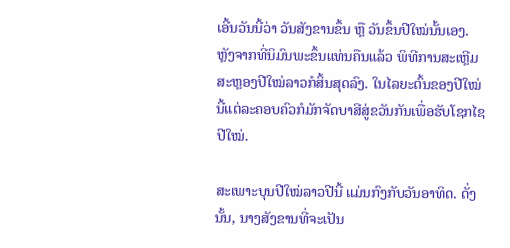ເອີ້ນວັນນີ້ວ່າ ວັນສັງຂານຂຶ້ນ ຫຼື ວັນຂຶ້ນປີໃໝ່ນັ້ນເອງ. ຫຼັງຈາກທີ່ນິມົນພະຂຶ້ນແທ່ນຄືນແລ້ວ ພິທີການສະເຫຼີມສະຫຼອງປີໃໝ່ລາວກໍສິ້ນສຸດລົງ. ໃນໄລຍະຕົ້ນຂອງປີໃໝ່ນີ້ແຕ່ລະຄອບຄົວກໍມັກຈັດບາສີສູ່ຂວັນກັນເພື່ອຮັບໂຊກໄຊປີໃໝ່.

ສະເພາະບຸນປີໃໝ່ລາວປີນີ້ ແມ່ນກົງກັບວັນອາທິດ. ດັ່ງນັ້ນ, ນາງສັງຂານທີ່ຈະເປັນ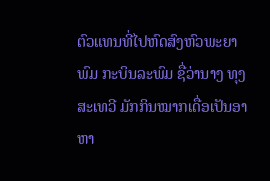ຕົວແທນທີ່ໄປຫົດສົງຫົວພະຍາພົມ ກະບິນລະພົມ ຊື່ວ່ານາງ ທຸງສະເທວີ ມັກກິນໝາກເດື່ອເປັນອາຫາ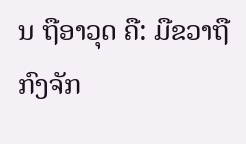ນ ຖືອາວຸດ ຄື: ມືຂວາຖືກົງຈັກ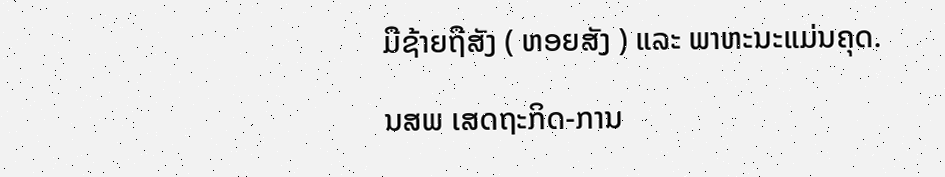ມືຊ້າຍຖືສັງ ( ຫອຍສັງ ) ແລະ ພາຫະນະແມ່ນຄຸດ.

ນສພ ເສດຖະກິດ-ການ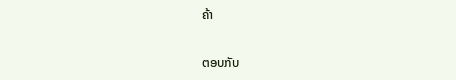ຄ້າ

ຕອບກັບ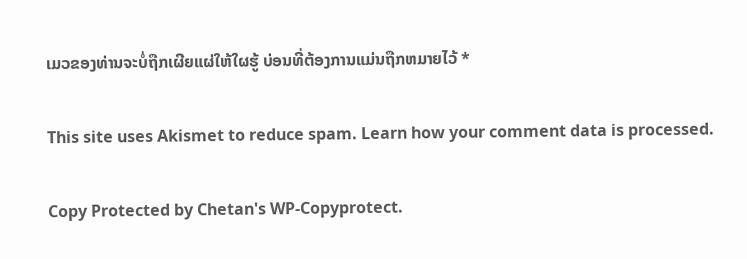ເມວຂອງທ່ານຈະບໍ່ຖືກເຜີຍແຜ່ໃຫ້ໃຜຮູ້ ບ່ອນທີ່ຕ້ອງການແມ່ນຖືກຫມາຍໄວ້ *

This site uses Akismet to reduce spam. Learn how your comment data is processed.

Copy Protected by Chetan's WP-Copyprotect.